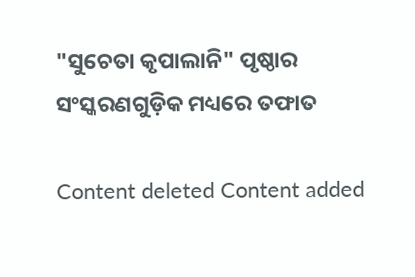"ସୁଚେତା କୃପାଲାନି" ପୃଷ୍ଠାର ସଂସ୍କରଣ‌ଗୁଡ଼ିକ ମଧ୍ୟରେ ତଫାତ

Content deleted Content added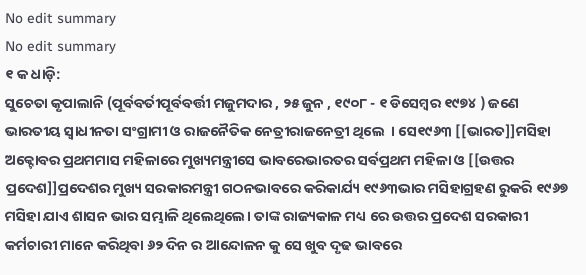No edit summary
No edit summary
୧ କ ଧାଡ଼ି:
ସୁଚେତା କୃପାଲାନି (ପୂର୍ବବର୍ତୀପୂର୍ବବର୍ତ୍ତୀ ମଜୁମଦାର , ୨୫ ଜୁନ , ୧୯୦୮ - ୧ ଡିସେମ୍ବର ୧୯୭୪ ) ଜଣେ ଭାରତୀୟ ସ୍ଵାଧୀନତା ସଂଗ୍ରାମୀ ଓ ରାଜନୈତିକ ନେତ୍ରୀରାଜନେତ୍ରୀ ଥିଲେ  । ସେ୧୯୬୩ [[ଭାରତ]]ମସିହା ଅକ୍ଟୋବର ପ୍ରଥମମାସ ମହିଳାରେ ମୁଖ୍ୟମନ୍ତ୍ରୀସେ ଭାବରେଭାରତର ସର୍ବପ୍ରଥମ ମହିଳା ଓ [[ଉତ୍ତର ପ୍ରଦେଶ]]ପ୍ରଦେଶର ମୁଖ୍ୟ ସରକାରମନ୍ତ୍ରୀ ଗଠନଭାବରେ କରିକାର୍ଯ୍ୟ ୧୯୬୩ଭାର ମସିହାଗ୍ରହଣ ରୁକରି ୧୯୬୭ ମସିହା ଯାଏ ଶାସନ ଭାର ସମ୍ଭାଳି ଥିଲେଥିଲେ। ତାଙ୍କ ରାଜ୍ୟକାଳ ମଧ୍ୟ ରେ ଉତ୍ତର ପ୍ରଦେଶ ସରକାରୀ କର୍ମଚାରୀ ମାନେ କରିଥିବା ୬୨ ଦିନ ର ଆନ୍ଦୋଳନ କୁ ସେ ଖୁବ ଦୃଢ ଭାବରେ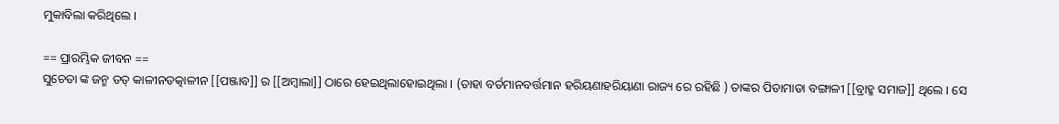ମୁକାବିଲା କରିଥିଲେ ।

== ପ୍ରାରମ୍ଭିକ ଜୀବନ ==
ସୁଚେତା ଙ୍କ ଜନ୍ମ ତତ୍ କାଳୀନତତ୍କାଳୀନ [[ପଞ୍ଜାବ]] ର [[ଅମ୍ବାଲା]] ଠାରେ ହେଇଥିଲାହୋଇଥିଲା । (ତାହା ବର୍ତମାନବର୍ତ୍ତମାନ ହରିୟଣାହରିୟାଣା ରାଜ୍ୟ ରେ ରହିଛି ) ତାଙ୍କର ପିତାମାତା ବଙ୍ଗାଳୀ [[ବ୍ରାହ୍ମ ସମାଜ]] ଥିଲେ । ସେ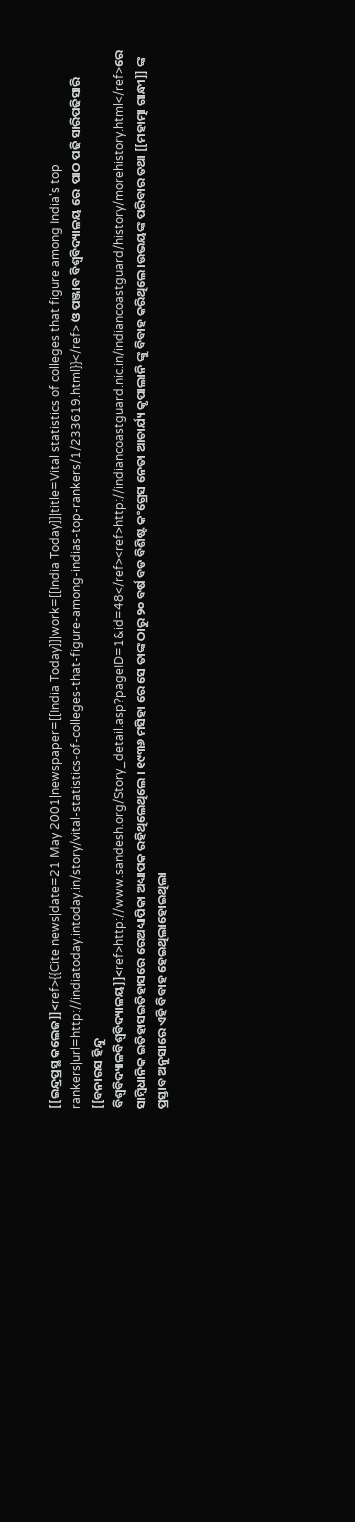[[ଇନ୍ଦ୍ରପ୍ରସ୍ଥ କଲେଜ]]<ref>{{Cite news|date=21 May 2001|newspaper=[[India Today]]|work=[[India Today]]|title=Vital statistics of colleges that figure among India's top rankers|url=http://indiatoday.intoday.in/story/vital-statistics-of-colleges-that-figure-among-indias-top-rankers/1/233619.html}}</ref> ଓ ପଞ୍ଜାବ ବିଶ୍ୱବିଦ୍ୟାଳୟ ରେ  ପାଠ ପଢି ସାରିପଢିସାରି [[ବନାରସ ହିନ୍ଦୁ ବିଶ୍ୱବିଦ୍ୟାଳବିଶ୍ୱବିଦ୍ୟାଳୟ]]<ref>http://www.sandesh.org/Story_detail.asp?pageID=1&id=48</ref><ref>http://indiancoastguard.nic.in/indiancoastguard/history/morehistory.html</ref>ରେ ସାମ୍ବିଧାନିକ ଇତିହାସଇତିହାସରେ ରେଅଧ୍ୟାପିକା ଅଧ୍ୟାପକ ରହିଥିଲେଥିଲେ । ୧୯୩୬ ମସିହା ରେ ସେ ତାଙ୍କ ଠାରୁ ୨୦ ବର୍ଷ ବଡ ବିଶିଷ୍ଟ କଂଗ୍ରେସ ନେତା ଆଚାର୍ଯ୍ୟ କୃପାଲାନି ଙ୍କୁ ବିବାହ କରିଥିଲେ ।ଉଭୟଙ୍କ ପରିବାର ତଥା [[ମହାତ୍ମା ଗାନ୍ଧୀ]] ଙ୍କ ପ୍ରସ୍ତାବ ଅନୁସାରେ ଏହି ବିବାହ ହେଇଥିଲାହୋଇଥିଲା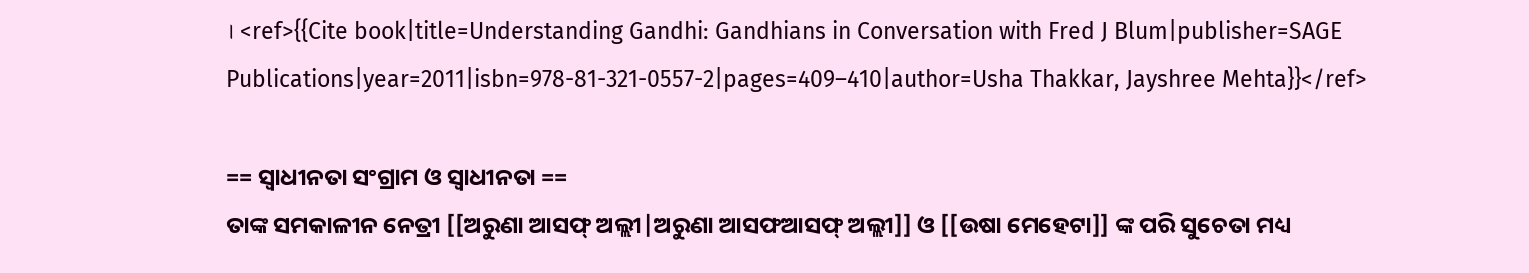। <ref>{{Cite book|title=Understanding Gandhi: Gandhians in Conversation with Fred J Blum|publisher=SAGE Publications|year=2011|isbn=978-81-321-0557-2|pages=409–410|author=Usha Thakkar, Jayshree Mehta}}</ref>

== ସ୍ଵାଧୀନତା ସଂଗ୍ରାମ ଓ ସ୍ଵାଧୀନତା ==
ତାଙ୍କ ସମକାଳୀନ ନେତ୍ରୀ [[ଅରୁଣା ଆସଫ୍ ଅଲ୍ଲୀ|ଅରୁଣା ଆସଫଆସଫ୍ ଅଲ୍ଲୀ]] ଓ [[ଉଷା ମେହେଟା]] ଙ୍କ ପରି ସୁଚେତା ମଧ୍ୟ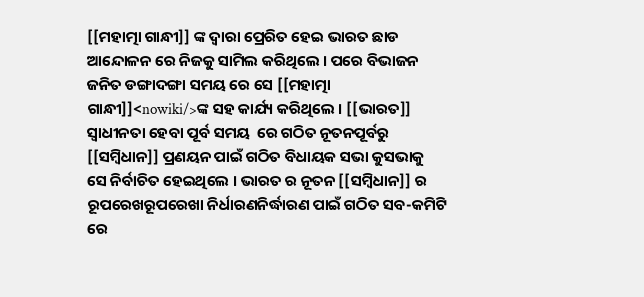[[ମହାତ୍ମା ଗାନ୍ଧୀ]] ଙ୍କ ଦ୍ଵାରା ପ୍ରେରିତ ହେଇ ଭାରତ ଛାଡ ଆନ୍ଦୋଳନ ରେ ନିଜକୁ ସାମିଲ କରିଥିଲେ । ପରେ ବିଭାଜନ ଜନିତ ଡଙ୍ଗାଦଙ୍ଗା ସମୟ ରେ ସେ [[ମହାତ୍ମା ଗାନ୍ଧୀ]]<nowiki/>ଙ୍କ ସହ କାର୍ଯ୍ୟ କରିଥିଲେ । [[ଭାରତ]] ସ୍ଵାଧୀନତା ହେବା ପୂର୍ବ ସମୟ  ରେ ଗଠିତ ନୂତନପୂର୍ବରୁ [[ସମ୍ବିଧାନ]] ପ୍ରଣୟନ ପାଇଁ ଗଠିତ ବିଧାୟକ ସଭା କୁସଭାକୁ ସେ ନିର୍ବାଚିତ ହେଇଥିଲେ । ଭାରତ ର ନୂତନ [[ସମ୍ବିଧାନ]] ର ରୂପରେଖରୂପରେଖା ନିର୍ଧାରଣନିର୍ଦ୍ଧାରଣ ପାଇଁ ଗଠିତ ସବ-କମିଟି ରେ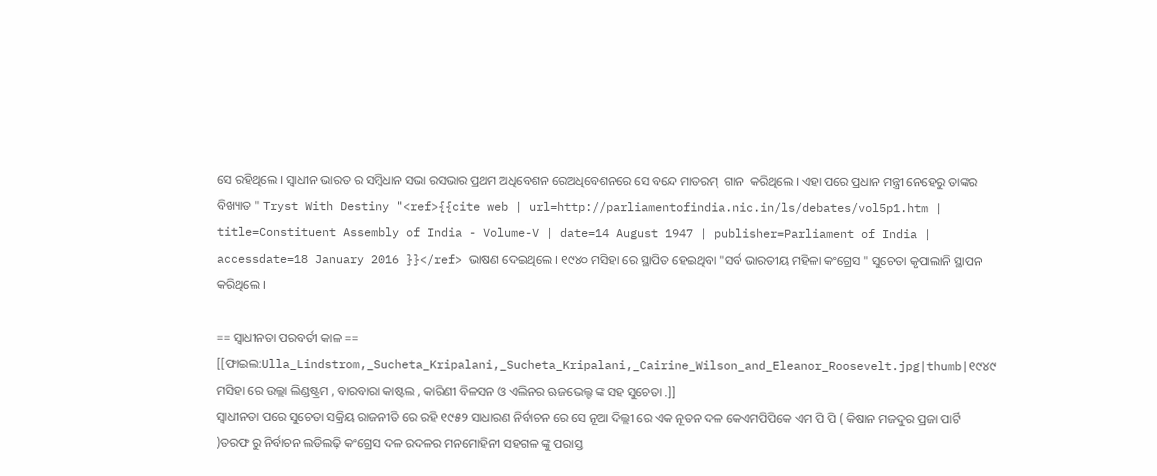ସେ ରହିଥିଲେ । ସ୍ଵାଧୀନ ଭାରତ ର ସମ୍ବିଧାନ ସଭା ରସଭାର ପ୍ରଥମ ଅଧିବେଶନ ରେଅଧିବେଶନରେ ସେ ବନ୍ଦେ ମାତରମ୍  ଗାନ  କରିଥିଲେ । ଏହା ପରେ ପ୍ରଧାନ ମନ୍ତ୍ରୀ ନେହେରୁ ତାଙ୍କର ବିଖ୍ୟାତ " Tryst With Destiny "<ref>{{cite web | url=http://parliamentofindia.nic.in/ls/debates/vol5p1.htm | title=Constituent Assembly of India - Volume-V | date=14 August 1947 | publisher=Parliament of India | accessdate=18 January 2016 }}</ref> ଭାଷଣ ଦେଇଥିଲେ । ୧୯୪୦ ମସିହା ରେ ସ୍ଥାପିତ ହେଇଥିବା "ସର୍ବ ଭାରତୀୟ ମହିଳା କଂଗ୍ରେସ " ସୁଚେତା କୃପାଲାନି ସ୍ଥାପନ କରିଥିଲେ ।

== ସ୍ଵାଧୀନତା ପରବର୍ତୀ କାଳ ==
[[ଫାଇଲ:Ulla_Lindstrom,_Sucheta_Kripalani,_Sucheta_Kripalani,_Cairine_Wilson_and_Eleanor_Roosevelt.jpg|thumb|୧୯୪୯ ମସିହା ରେ ଉଲ୍ଲା ଲିଣ୍ଡଷ୍ଟ୍ରମ , ବାରବାରା କାଷ୍ଟଲ , କାରିଣୀ ବିଳସନ ଓ ଏଲିନର ଋଜଭେଲ୍ଟ ଙ୍କ ସହ ସୁଚେତା .]]
ସ୍ଵାଧୀନତା ପରେ ସୁଚେତା ସକ୍ରିୟ ରାଜନୀତି ରେ ରହି ୧୯୫୨ ସାଧାରଣ ନିର୍ବାଚନ ରେ ସେ ନୂଆ ଦିଲ୍ଲୀ ରେ ଏକ ନୂତନ ଦଳ କେଏମପିପିକେ ଏମ ପି ପି ( କିଷାନ ମଜଦୁର ପ୍ରଜା ପାର୍ଟି )ତରଫ ରୁ ନିର୍ବାଚନ ଲଡିଲଢ଼ି କଂଗ୍ରେସ ଦଳ ରଦଳର ମନମୋହିନୀ ସହଗଳ ଙ୍କୁ ପରାସ୍ତ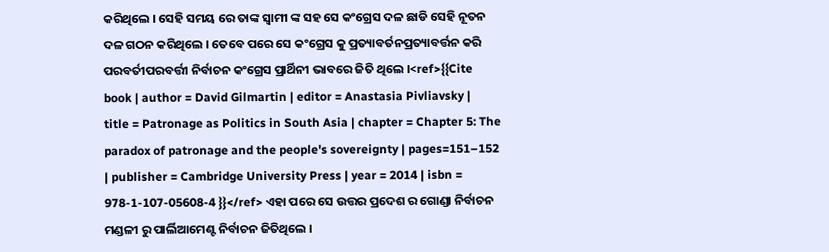କରିଥିଲେ । ସେହି ସମୟ ରେ ତାଙ୍କ ସ୍ଵାମୀ ଙ୍କ ସହ ସେ କଂଗ୍ରେସ ଦଳ ଛାଡି ସେହି ନୂତନ ଦଳ ଗଠନ କରିଥିଲେ । ତେବେ ପରେ ସେ କଂଗ୍ରେସ କୁ ପ୍ରତ୍ୟାବର୍ତନପ୍ରତ୍ୟାବର୍ତ୍ତନ କରି ପରବର୍ତୀପରବର୍ତ୍ତୀ ନିର୍ବାଚନ କଂଗ୍ରେସ ପ୍ରାର୍ଥିନୀ ଭାବରେ ଜିତି ଥିଲେ ।<ref>{{Cite book | author = David Gilmartin | editor = Anastasia Pivliavsky | title = Patronage as Politics in South Asia | chapter = Chapter 5: The paradox of patronage and the people's sovereignty | pages=151–152 | publisher = Cambridge University Press | year = 2014 | isbn = 978-1-107-05608-4 }}</ref> ଏହା ପରେ ସେ ଉତ୍ତର ପ୍ରଦେଶ ର ଗୋଣ୍ଡା ନିର୍ବାଚନ ମଣ୍ଡଳୀ ରୁ ପାର୍ଲିଆମେଣ୍ଟ ନିର୍ବାଚନ ଜିତିଥିଲେ ।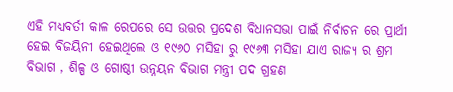ଏହି ମଧ୍ୟବର୍ତୀ କାଳ ରେପରେ ସେ ଉତ୍ତର ପ୍ରଦେଶ ବିଧାନସଭା ପାଇଁ ନିର୍ବାଚନ ରେ ପ୍ରାର୍ଥୀ ହେଇ ବିଜୟିନୀ ହେଇଥିଲେ ଓ ୧୯୬୦ ମସିହା ରୁ ୧୯୬୩ ମସିହା ଯାଏ ରାଜ୍ୟ ର ଶ୍ରମ ବିଭାଗ , ଶିଳ୍ପ ଓ ଗୋଷ୍ଠୀ ଉନ୍ନୟନ ବିଭାଗ ମନ୍ତ୍ରୀ ପଦ ଗ୍ରହଣ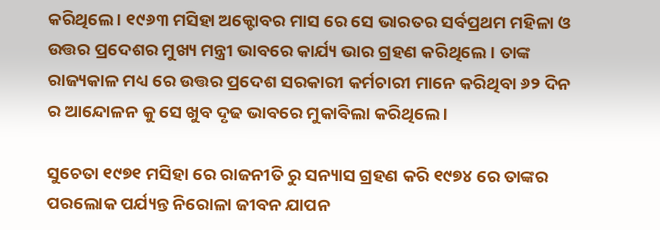କରିଥିଲେ । ୧୯୬୩ ମସିହା ଅକ୍ଟୋବର ମାସ ରେ ସେ ଭାରତର ସର୍ବପ୍ରଥମ ମହିଳା ଓ ଉତ୍ତର ପ୍ରଦେଶର ମୁଖ୍ୟ ମନ୍ତ୍ରୀ ଭାବରେ କାର୍ଯ୍ୟ ଭାର ଗ୍ରହଣ କରିଥିଲେ । ତାଙ୍କ ରାଜ୍ୟକାଳ ମଧ୍ୟ ରେ ଉତ୍ତର ପ୍ରଦେଶ ସରକାରୀ କର୍ମଚାରୀ ମାନେ କରିଥିବା ୬୨ ଦିନ ର ଆନ୍ଦୋଳନ କୁ ସେ ଖୁବ ଦୃଢ ଭାବରେ ମୁକାବିଲା କରିଥିଲେ ।

ସୁଚେତା ୧୯୭୧ ମସିହା ରେ ରାଜନୀତି ରୁ ସନ୍ୟାସ ଗ୍ରହଣ କରି ୧୯୭୪ ରେ ତାଙ୍କର ପରଲୋକ ପର୍ଯ୍ୟନ୍ତ ନିରୋଳା ଜୀବନ ଯାପନ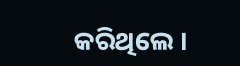କରିଥିଲେ ।